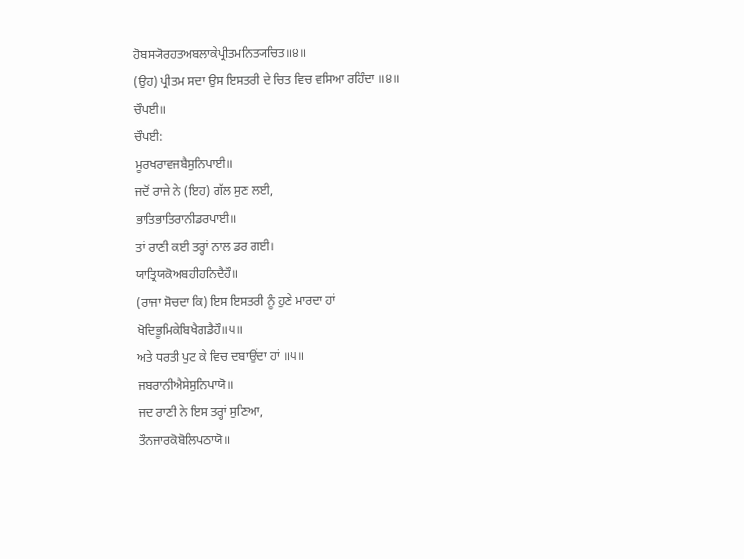ਹੋਬਸ੍ਯੋਰਹਤਅਬਲਾਕੇਪ੍ਰੀਤਮਨਿਤ੍ਯਚਿਤ॥੪॥
(ਉਹ) ਪ੍ਰੀਤਮ ਸਦਾ ਉਸ ਇਸਤਰੀ ਦੇ ਚਿਤ ਵਿਚ ਵਸਿਆ ਰਹਿੰਦਾ ॥੪॥
ਚੌਪਈ॥
ਚੌਪਈ:
ਮੂਰਖਰਾਵਜਬੈਸੁਨਿਪਾਈ॥
ਜਦੋਂ ਰਾਜੇ ਨੇ (ਇਹ) ਗੱਲ ਸੁਣ ਲਈ,
ਭਾਤਿਭਾਤਿਰਾਨੀਡਰਪਾਈ॥
ਤਾਂ ਰਾਣੀ ਕਈ ਤਰ੍ਹਾਂ ਨਾਲ ਡਰ ਗਈ।
ਯਾਤ੍ਰਿਯਕੋਅਬਹੀਹਨਿਦੈਹੌ॥
(ਰਾਜਾ ਸੋਚਦਾ ਕਿ) ਇਸ ਇਸਤਰੀ ਨੂੰ ਹੁਣੇ ਮਾਰਦਾ ਹਾਂ
ਖੋਦਿਭੂਮਿਕੇਬਿਖੈਗਡੈਹੌ॥੫॥
ਅਤੇ ਧਰਤੀ ਪੁਟ ਕੇ ਵਿਚ ਦਬਾਉਂਦਾ ਹਾਂ ॥੫॥
ਜਬਰਾਨੀਐਸੇਸੁਨਿਪਾਯੋ॥
ਜਦ ਰਾਣੀ ਨੇ ਇਸ ਤਰ੍ਹਾਂ ਸੁਣਿਆ,
ਤੌਨਜਾਰਕੋਬੋਲਿਪਠਾਯੋ॥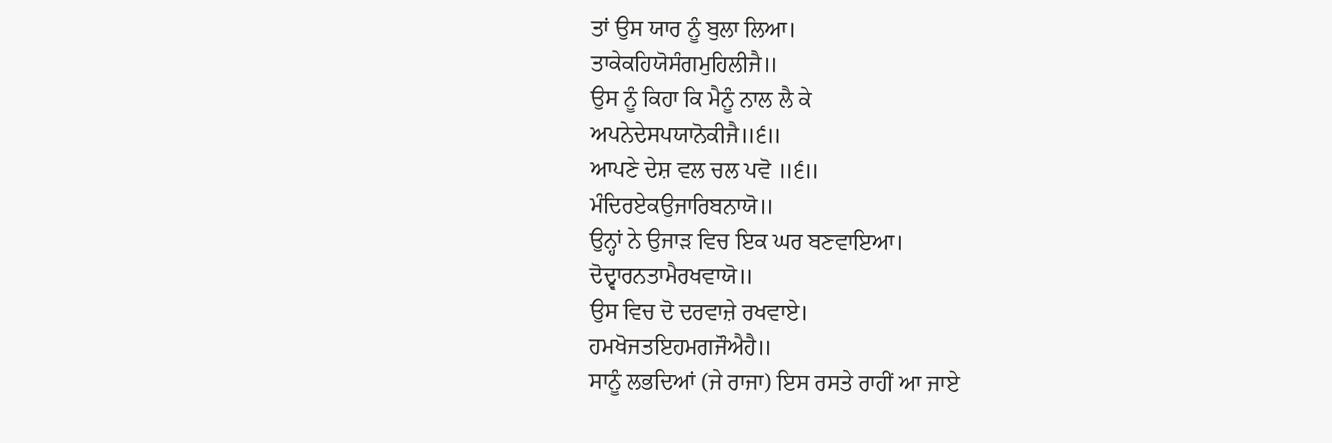ਤਾਂ ਉਸ ਯਾਰ ਨੂੰ ਬੁਲਾ ਲਿਆ।
ਤਾਕੇਕਹਿਯੋਸੰਗਮੁਹਿਲੀਜੈ॥
ਉਸ ਨੂੰ ਕਿਹਾ ਕਿ ਮੈਨੂੰ ਨਾਲ ਲੈ ਕੇ
ਅਪਨੇਦੇਸਪਯਾਨੋਕੀਜੈ॥੬॥
ਆਪਣੇ ਦੇਸ਼ ਵਲ ਚਲ ਪਵੋ ॥੬॥
ਮੰਦਿਰਏਕਉਜਾਰਿਬਨਾਯੋ॥
ਉਨ੍ਹਾਂ ਨੇ ਉਜਾੜ ਵਿਚ ਇਕ ਘਰ ਬਣਵਾਇਆ।
ਦੋਦ੍ਵਾਰਨਤਾਮੈਰਖਵਾਯੋ॥
ਉਸ ਵਿਚ ਦੋ ਦਰਵਾਜ਼ੇ ਰਖਵਾਏ।
ਹਮਖੋਜਤਇਹਮਗਜੌਐਹੈ॥
ਸਾਨੂੰ ਲਭਦਿਆਂ (ਜੇ ਰਾਜਾ) ਇਸ ਰਸਤੇ ਰਾਹੀਂ ਆ ਜਾਏ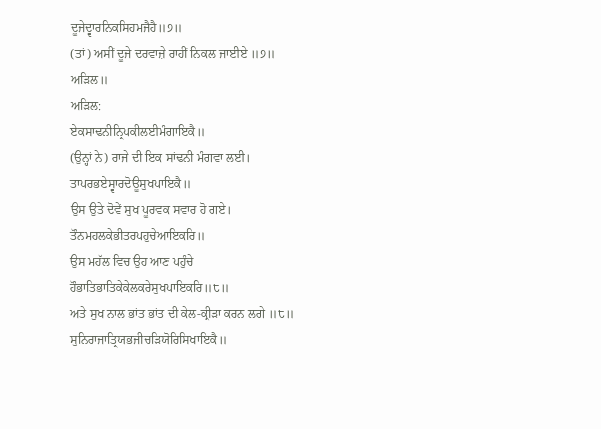ਦੂਜੇਦ੍ਵਾਰਨਿਕਸਿਹਮਜੈਹੈ॥੭॥
(ਤਾਂ) ਅਸੀਂ ਦੂਜੇ ਦਰਵਾਜ਼ੇ ਰਾਹੀਂ ਨਿਕਲ ਜਾਈਏ ॥੭॥
ਅੜਿਲ॥
ਅੜਿਲ:
ਏਕਸਾਢਨੀਨ੍ਰਿਪਕੀਲਈਮੰਗਾਇਕੈ॥
(ਉਨ੍ਹਾਂ ਨੇ) ਰਾਜੇ ਦੀ ਇਕ ਸਾਂਢਨੀ ਮੰਗਵਾ ਲਈ।
ਤਾਪਰਭਏਸ੍ਵਾਰਦੋਊਸੁਖਪਾਇਕੈ॥
ਉਸ ਉਤੇ ਦੋਵੇਂ ਸੁਖ ਪੂਰਵਕ ਸਵਾਰ ਹੋ ਗਏ।
ਤੌਨਮਹਲਕੇਭੀਤਰਪਹੁਚੇਆਇਕਰਿ॥
ਉਸ ਮਹੱਲ ਵਿਚ ਉਹ ਆਣ ਪਹੁੰਚੇ
ਹੌਭਾਤਿਭਾਤਿਕੇਕੇਲਕਰੇਸੁਖਪਾਇਕਰਿ॥੮॥
ਅਤੇ ਸੁਖ ਨਾਲ ਭਾਂਤ ਭਾਂਤ ਦੀ ਕੇਲ-ਕ੍ਰੀੜਾ ਕਰਨ ਲਗੇ ॥੮॥
ਸੁਨਿਰਾਜਾਤ੍ਰਿਯਭਜੀਚੜਿਯੋਰਿਸਿਖਾਇਕੈ॥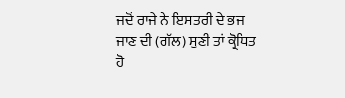ਜਦੋਂ ਰਾਜੇ ਨੇ ਇਸਤਰੀ ਦੇ ਭਜ ਜਾਣ ਦੀ (ਗੱਲ) ਸੁਣੀ ਤਾਂ ਕ੍ਰੋਧਿਤ ਹੋ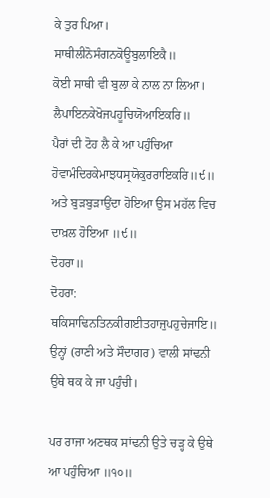ਕੇ ਤੁਰ ਪਿਆ।
ਸਾਥੀਲੀਨੋਸੰਗਨਕੋਊਬੁਲਾਇਕੈ॥
ਕੋਈ ਸਾਥੀ ਵੀ ਬੁਲਾ ਕੇ ਨਾਲ ਨਾ ਲਿਆ।
ਲੈਪਾਇਨਕੇਖੋਜਪਹੂਚਿਯੋਆਇਕਰਿ॥
ਪੈਰਾਂ ਦੀ ਟੋਹ ਲੈ ਕੇ ਆ ਪਹੁੰਚਿਆ
ਹੋਵਾਮੰਦਿਰਕੇਮਾਝਧਸ੍ਰਯੋਕੁਰਰਾਇਕਰਿ॥੯॥
ਅਤੇ ਬੁੜਬੁੜਾਉਂਦਾ ਹੋਇਆ ਉਸ ਮਹੱਲ ਵਿਚ ਦਾਖ਼ਲ ਹੋਇਆ ॥੯॥
ਦੋਹਰਾ॥
ਦੋਹਰਾ:
ਥਕਿਸਾਢਿਨਤਿਨਕੀਗਈਤਹਾਜੁਪਹੁਚੇਜਾਇ॥
ਉਨ੍ਹਾਂ (ਰਾਣੀ ਅਤੇ ਸੌਦਾਗਰ) ਵਾਲੀ ਸਾਂਢਨੀ ਉਥੇ ਥਕ ਕੇ ਜਾ ਪਹੁੰਚੀ।

ਪਰ ਰਾਜਾ ਅਣਥਕ ਸਾਂਢਨੀ ਉਤੇ ਚੜ੍ਹ ਕੇ ਉਥੇ ਆ ਪਹੁੰਚਿਆ ॥੧੦॥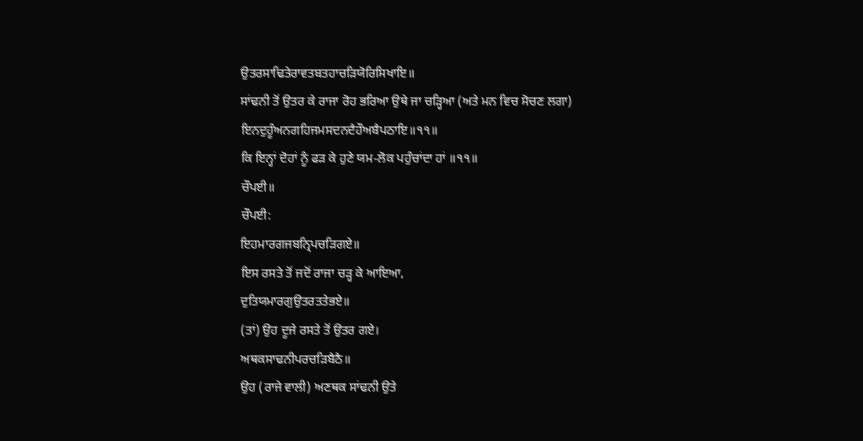ਉਤਰਸਾਢਿਤੇਰਾਵਤਬਤਹਾਚੜਿਯੋਰਿਸਿਖਾਇ॥
ਸਾਂਢਨੀ ਤੋਂ ਉਤਰ ਕੇ ਰਾਜਾ ਰੋਹ ਭਰਿਆ ਉਥੇ ਜਾ ਚੜ੍ਹਿਆ (ਅਤੇ ਮਨ ਵਿਚ ਸੋਚਣ ਲਗਾ)
ਇਨਦੁਹੂੰਅਨਗਹਿਜਮਸਦਨਦੈਹੌਅਬੈਪਠਾਇ॥੧੧॥
ਕਿ ਇਨ੍ਹਾਂ ਦੋਹਾਂ ਨੂੰ ਫੜ ਕੇ ਹੁਣੇ ਯਮ-ਲੋਕ ਪਹੁੰਚਾਂਦਾ ਹਾਂ ॥੧੧॥
ਚੌਪਈ॥
ਚੌਪਈ:
ਇਹਮਾਰਗਜਬਨ੍ਰਿਪਚੜਿਗਏ॥
ਇਸ ਰਸਤੇ ਤੋਂ ਜਦੋਂ ਰਾਜਾ ਚੜ੍ਹ ਕੇ ਆਇਆ,
ਦੁਤਿਯਮਾਰਗੁਉਤਰਤਤੇਭਏ॥
(ਤਾਂ) ਉਹ ਦੂਜੇ ਰਸਤੇ ਤੋਂ ਉਤਰ ਗਏ।
ਅਥਕਸਾਢਨੀਪਰਚੜਿਬੈਠੈ॥
ਉਹ (ਰਾਜੇ ਵਾਲੀ) ਅਣਥਕ ਸਾਂਢਨੀ ਉਤੇ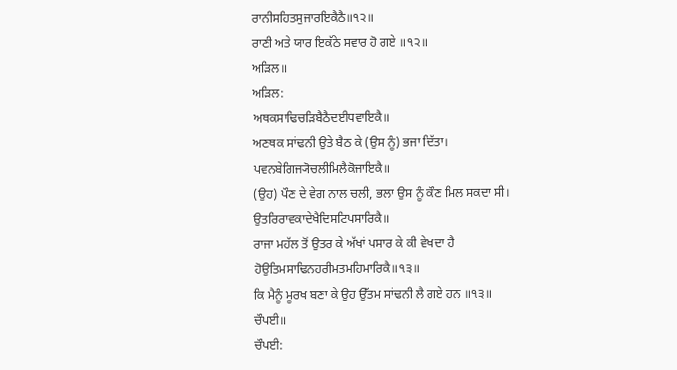ਰਾਨੀਸਹਿਤਸੁਜਾਰਇਕੈਠੈ॥੧੨॥
ਰਾਣੀ ਅਤੇ ਯਾਰ ਇਕੱਠੇ ਸਵਾਰ ਹੋ ਗਏ ॥੧੨॥
ਅੜਿਲ॥
ਅੜਿਲ:
ਅਥਕਸਾਢਿਚੜਿਬੈਠੈਦਈਧਵਾਇਕੈ॥
ਅਣਥਕ ਸਾਂਢਨੀ ਉਤੇ ਬੈਠ ਕੇ (ਉਸ ਨੂੰ) ਭਜਾ ਦਿੱਤਾ।
ਪਵਨਬੇਗਿਜ੍ਯੋਚਲੀਮਿਲੈਕੋਜਾਇਕੈ॥
(ਉਹ) ਪੌਣ ਦੇ ਵੇਗ ਨਾਲ ਚਲੀ, ਭਲਾ ਉਸ ਨੂੰ ਕੌਣ ਮਿਲ ਸਕਦਾ ਸੀ।
ਉਤਰਿਰਾਵਕਾਦੇਖੈਦਿਸਟਿਪਸਾਰਿਕੈ॥
ਰਾਜਾ ਮਹੱਲ ਤੋਂ ਉਤਰ ਕੇ ਅੱਖਾਂ ਪਸਾਰ ਕੇ ਕੀ ਵੇਖਦਾ ਹੈ
ਹੋਉਤਿਮਸਾਢਿਨਹਰੀਮਤਮਹਿਮਾਰਿਕੈ॥੧੩॥
ਕਿ ਮੈਨੂੰ ਮੂਰਖ ਬਣਾ ਕੇ ਉਹ ਉੱਤਮ ਸਾਂਢਨੀ ਲੈ ਗਏ ਹਨ ॥੧੩॥
ਚੌਪਈ॥
ਚੌਪਈ: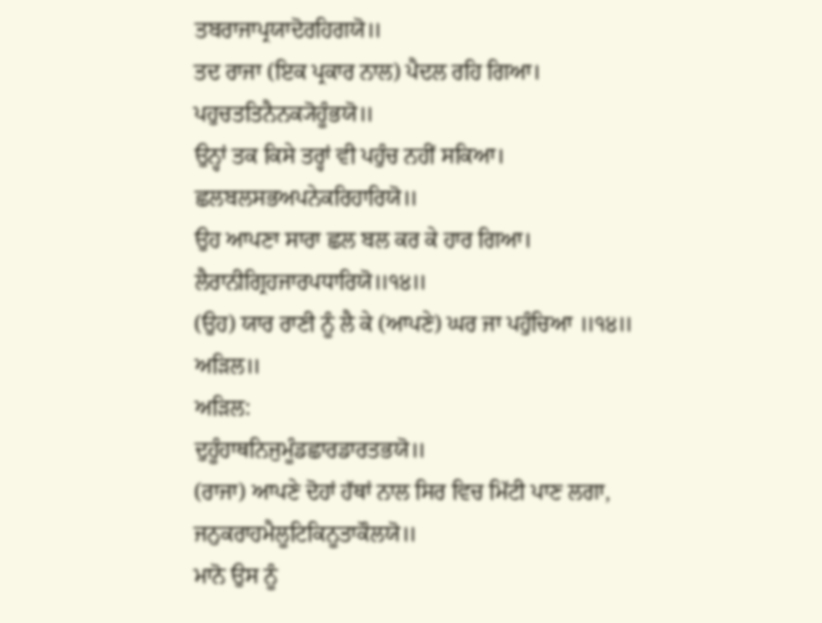ਤਬਰਾਜਾਪ੍ਰਯਾਦੋਰਹਿਗਯੋ॥
ਤਦ ਰਾਜਾ (ਇਕ ਪ੍ਰਕਾਰ ਨਾਲ) ਪੈਦਲ ਰਹਿ ਗਿਆ।
ਪਹੁਚਤਤਿਨੈਨਕ੍ਯੋਹੂੰਭਯੋ॥
ਉਨ੍ਹਾਂ ਤਕ ਕਿਸੇ ਤਰ੍ਹਾਂ ਵੀ ਪਹੁੰਚ ਨਹੀਂ ਸਕਿਆ।
ਛਲਬਲਸਭਅਪਨੇਕਰਿਹਾਰਿਯੋ॥
ਉਹ ਆਪਣਾ ਸਾਰਾ ਛਲ ਬਲ ਕਰ ਕੇ ਹਾਰ ਗਿਆ।
ਲੈਰਾਨੀਗ੍ਰਿਹਜਾਰਪਧਾਰਿਯੋ॥੧੪॥
(ਉਹ) ਯਾਰ ਰਾਣੀ ਨੂੰ ਲੈ ਕੇ (ਆਪਣੇ) ਘਰ ਜਾ ਪਹੁੰਚਿਆ ॥੧੪॥
ਅੜਿਲ॥
ਅੜਿਲ:
ਦੁਹੂੰਹਾਥਨਿਜੁਮੂੰਡਛਾਰਡਾਰਤਭਯੋ॥
(ਰਾਜਾ) ਆਪਣੇ ਦੋਹਾਂ ਹੱਥਾਂ ਨਾਲ ਸਿਰ ਵਿਚ ਮਿੱਟੀ ਪਾਣ ਲਗਾ,
ਜਨੁਕਰਾਹਮੈਲੂਟਿਕਿਨੂਤਾਕੌਲਯੋ॥
ਮਾਨੋ ਉਸ ਨੂੰ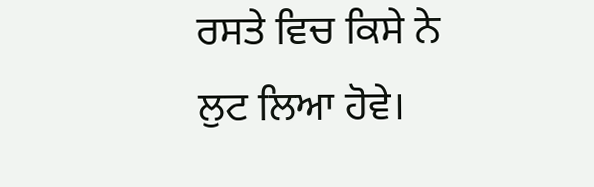ਰਸਤੇ ਵਿਚ ਕਿਸੇ ਨੇ ਲੁਟ ਲਿਆ ਹੋਵੇ।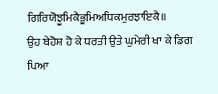ਗਿਰਿਯੋਝੂਮਿਕੈਭੂਮਿਅਧਿਕਮੁਰਝਾਇਕੈ॥
ਉਹ ਬੇਹੋਸ਼ ਹੋ ਕੇ ਧਰਤੀ ਉਤੇ ਘੁਮੇਰੀ ਖਾ ਕੇ ਡਿਗ ਪਿਆ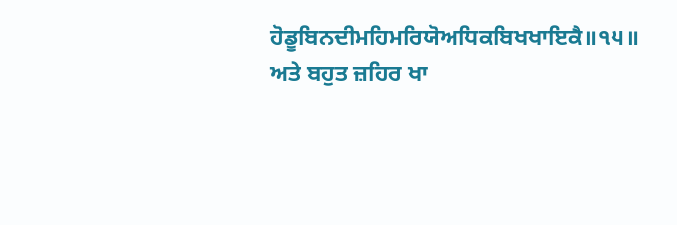ਹੋਡੂਬਿਨਦੀਮਹਿਮਰਿਯੋਅਧਿਕਬਿਖਖਾਇਕੈ॥੧੫॥
ਅਤੇ ਬਹੁਤ ਜ਼ਹਿਰ ਖਾ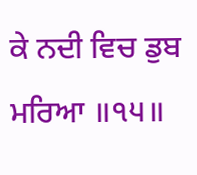ਕੇ ਨਦੀ ਵਿਚ ਡੁਬ ਮਰਿਆ ॥੧੫॥